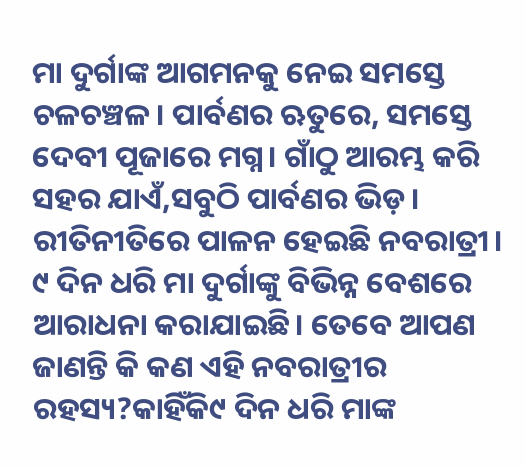ମା ଦୁର୍ଗାଙ୍କ ଆଗମନକୁ ନେଇ ସମସ୍ତେ ଚଳଚଞ୍ଚଳ। ପାର୍ବଣର ଋତୁରେ, ସମସ୍ତେ ଦେବୀ ପୂଜାରେ ମଗ୍ନ। ଗାଁଠୁ ଆରମ୍ଭ କରି ସହର ଯାଏଁ,ସବୁଠି ପାର୍ବଣର ଭିଡ଼। ରୀତିନୀତିରେ ପାଳନ ହେଇଛି ନବରାତ୍ରୀ। ୯ ଦିନ ଧରି ମା ଦୁର୍ଗାଙ୍କୁ ବିଭିନ୍ନ ବେଶରେ ଆରାଧନା କରାଯାଇଛି। ତେବେ ଆପଣ ଜାଣନ୍ତି କି କଣ ଏହି ନବରାତ୍ରୀର ରହସ୍ୟ?କାହିଁକି୯ ଦିନ ଧରି ମାଙ୍କ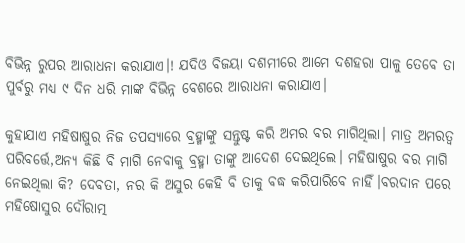ବିଭିନ୍ନ ରୁପର ଆରାଧନା କରାଯାଏ।! ଯଦିଓ ବିଜୟା ଦଶମୀରେ ଆମେ ଦଶହରା ପାଳୁ ତେବେ ତା ପୁର୍ବରୁ ମଧ୍ୟ ୯ ଦିନ ଧରି ମାଙ୍କ ବିଭିନ୍ନ ବେଶରେ ଆରାଧନା କରାଯାଏ।

କୁହାଯାଏ ମହିଷାଷୁର ନିଜ ତପସ୍ୟାରେ ବ୍ରହ୍ମାଙ୍କୁ ସନ୍ତୁଷ୍ଟ କରି ଅମର ବର ମାଗିଥିଲା। ମାତ୍ର ଅମରତ୍ୱ ପରିବର୍ତ୍ତେ,ଅନ୍ୟ କିଛି ବି ମାଗି ନେବାକୁ ବ୍ରହ୍ମା ତାଙ୍କୁ ଆଦେଶ ଦେଇଥିଲେ। ମହିଷାଷୁର ବର ମାଗି ନେଇଥିଲା କି? ଦେବତା, ନର କି ଅସୁର କେହି ବି ତାକୁ ବଦ୍ଧ କରିପାରିବେ ନାହିଁ।ବରଦାନ ପରେ ମହିଷୋସୁର ଦୌରାତ୍ମ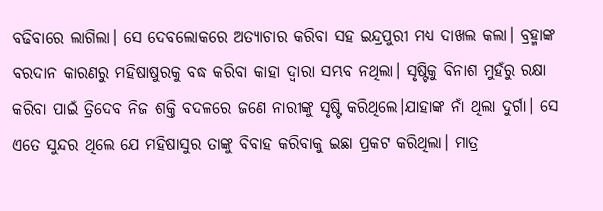ବଢିବାରେ ଲାଗିଲା। ସେ ଦେବଲୋକରେ ଅତ୍ୟାଚାର କରିବା ସହ ଇନ୍ଦ୍ରପୁରୀ ମଧ୍ୟ ଦାଖଲ କଲା। ବ୍ରହ୍ମାଙ୍କ ବରଦାନ କାରଣରୁ ମହିଷାଷୁରକୁ ବଦ୍ଧ କରିବା କାହା ଦ୍ୱାରା ସମ୍ଭବ ନଥିଲା। ସୃଷ୍ଟିକୁ ବିନାଶ ମୁହଁରୁ ରକ୍ଷା କରିବା ପାଇଁ ତ୍ରିଦେବ ନିଜ ଶକ୍ତି ବଦଳରେ ଜଣେ ନାରୀଙ୍କୁ ସୃଷ୍ଟି କରିଥିଲେ।ଯାହାଙ୍କ ନାଁ ଥିଲା ଦୁର୍ଗା। ସେ ଏତେ ସୁନ୍ଦର ଥିଲେ ଯେ ମହିଷାସୁର ତାଙ୍କୁ ବିବାହ କରିବାକୁ ଇଛା ପ୍ରକଟ କରିଥିଲା। ମାତ୍ର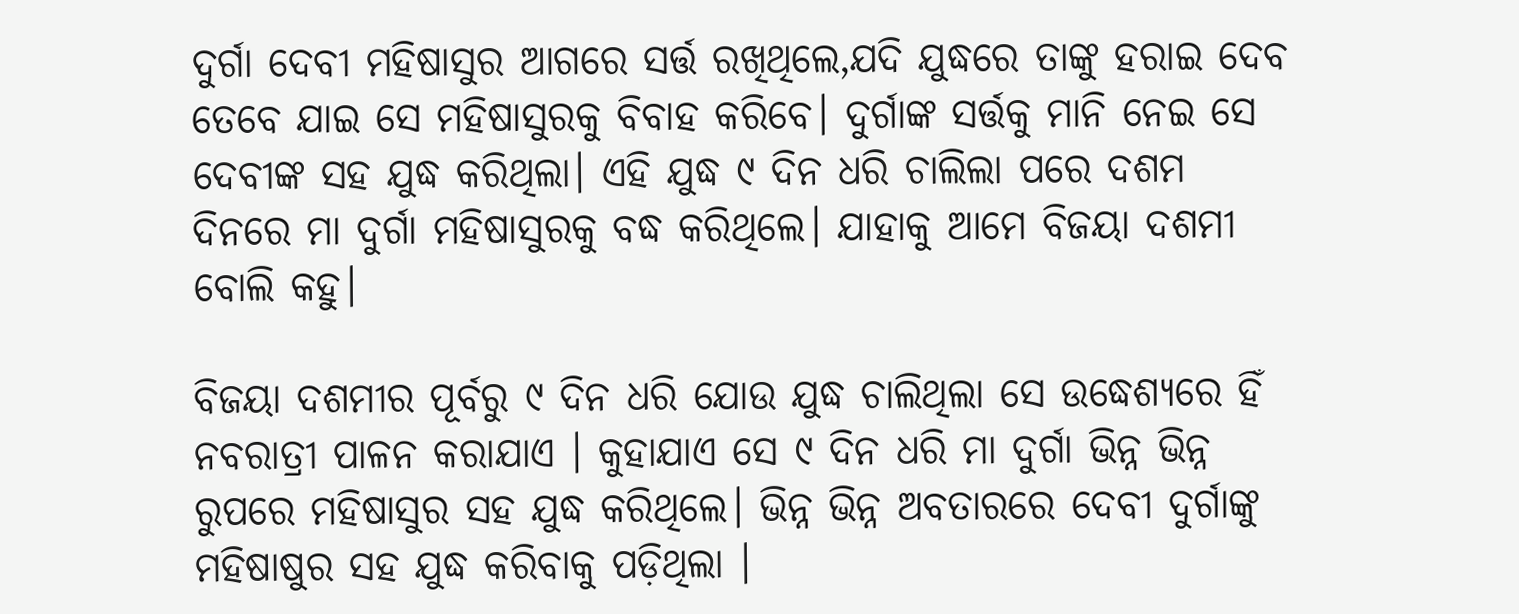ଦୁର୍ଗା ଦେବୀ ମହିଷାସୁର ଆଗରେ ସର୍ତ୍ତ ରଖିଥିଲେ,ଯଦି ଯୁଦ୍ଧରେ ତାଙ୍କୁ ହରାଇ ଦେବ ତେବେ ଯାଇ ସେ ମହିଷାସୁରକୁ ବିବାହ କରିବେ। ଦୁର୍ଗାଙ୍କ ସର୍ତ୍ତକୁ ମାନି ନେଇ ସେ ଦେବୀଙ୍କ ସହ ଯୁଦ୍ଧ କରିଥିଲା। ଏହି ଯୁଦ୍ଧ ୯ ଦିନ ଧରି ଚାଲିଲା ପରେ ଦଶମ ଦିନରେ ମା ଦୁର୍ଗା ମହିଷାସୁରକୁ ବଦ୍ଧ କରିଥିଲେ। ଯାହାକୁ ଆମେ ବିଜୟା ଦଶମୀ ବୋଲି କହୁ।

ବିଜୟା ଦଶମୀର ପୂର୍ବରୁ ୯ ଦିନ ଧରି ଯୋଉ ଯୁଦ୍ଧ ଚାଲିଥିଲା ସେ ଉଦ୍ଧେଶ୍ୟରେ ହିଁ ନବରାତ୍ରୀ ପାଳନ କରାଯାଏ । କୁହାଯାଏ ସେ ୯ ଦିନ ଧରି ମା ଦୁର୍ଗା ଭିନ୍ନ ଭିନ୍ନ ରୁପରେ ମହିଷାସୁର ସହ ଯୁଦ୍ଧ କରିଥିଲେ। ଭିନ୍ନ ଭିନ୍ନ ଅବତାରରେ ଦେବୀ ଦୁର୍ଗାଙ୍କୁ ମହିଷାଷୁର ସହ ଯୁଦ୍ଧ କରିବାକୁ ପଡ଼ିଥିଲା ।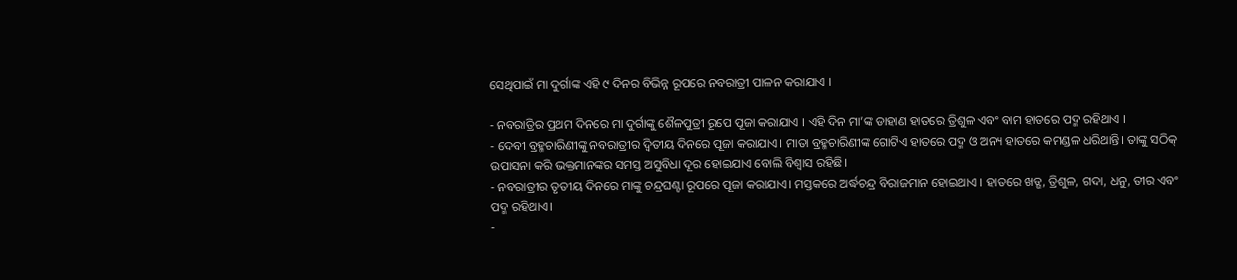ସେଥିପାଇଁ ମା ଦୁର୍ଗାଙ୍କ ଏହି ୯ ଦିନର ବିଭିନ୍ନ ରୂପରେ ନବରାତ୍ରୀ ପାଳନ କରାଯାଏ ।

- ନବରାତ୍ରିର ପ୍ରଥମ ଦିନରେ ମା ଦୁର୍ଗାଙ୍କୁ ଶୈଳପୁତ୍ରୀ ରୂପେ ପୂଜା କରାଯାଏ । ଏହି ଦିନ ମା’ଙ୍କ ଡାହାଣ ହାତରେ ତ୍ରିଶୁଳ ଏବଂ ବାମ ହାତରେ ପଦ୍ମ ରହିଥାଏ ।
- ଦେବୀ ବ୍ରହ୍ମଚାରିଣୀଙ୍କୁ ନବରାତ୍ରୀର ଦ୍ୱିତୀୟ ଦିନରେ ପୂଜା କରାଯାଏ। ମାତା ବ୍ରହ୍ମଚାରିଣୀଙ୍କ ଗୋଟିଏ ହାତରେ ପଦ୍ମ ଓ ଅନ୍ୟ ହାତରେ କମଣ୍ଡଳ ଧରିଥାନ୍ତି। ତାଙ୍କୁ ସଠିକ୍ ଉପାସନା କରି ଭକ୍ତମାନଙ୍କର ସମସ୍ତ ଅସୁବିଧା ଦୂର ହୋଇଯାଏ ବୋଲି ବିଶ୍ୱାସ ରହିଛି।
- ନବରାତ୍ରୀର ତୃତୀୟ ଦିନରେ ମାଙ୍କୁ ଚନ୍ଦ୍ରଘଣ୍ଟା ରୂପରେ ପୂଜା କରାଯାଏ। ମସ୍ତକରେ ଅର୍ଦ୍ଧଚନ୍ଦ୍ର ବିରାଜମାନ ହୋଇଥାଏ । ହାତରେ ଖଡ୍ଗ, ତ୍ରିଶୁଳ, ଗଦା, ଧନୁ, ତୀର ଏବଂ ପଦ୍ମ ରହିଥାଏ।
-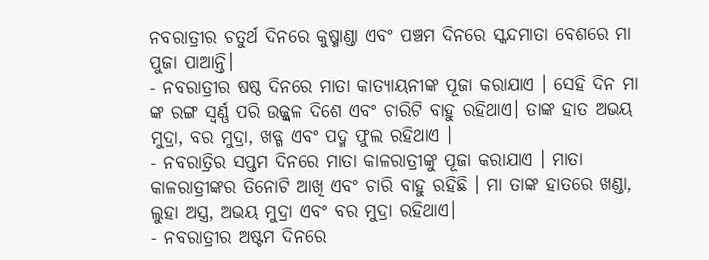ନବରାତ୍ରୀର ଚତୁର୍ଥ ଦିନରେ କୁଷ୍ମାଣ୍ଡା ଏବଂ ପଞ୍ଚମ ଦିନରେ ସ୍କନ୍ଦମାତା ବେଶରେ ମା ପୁଜା ପାଆନ୍ତି।
- ନବରାତ୍ରୀର ଷଷ୍ଠ ଦିନରେ ମାତା କାତ୍ୟାୟନୀଙ୍କ ପୂଜା କରାଯାଏ । ସେହି ଦିନ ମା ଙ୍କ ରଙ୍ଗ ସ୍ବର୍ଣ୍ଣ ପରି ଉଜ୍ଜ୍ୱଳ ଦିଶେ ଏବଂ ଚାରିଟି ବାହୁ ରହିଥାଏ। ତାଙ୍କ ହାତ ଅଭୟ ମୁଦ୍ରା, ବର ମୁଦ୍ରା, ଖଡ୍ଗ ଏବଂ ପଦ୍ମ ଫୁଲ ରହିଥାଏ ।
- ନବରାତ୍ରିର ସପ୍ତମ ଦିନରେ ମାତା କାଳରାତ୍ରୀଙ୍କୁ ପୂଜା କରାଯାଏ । ମାତା କାଳରାତ୍ରୀଙ୍କର ତିନୋଟି ଆଖି ଏବଂ ଚାରି ବାହୁ ରହିଛି । ମା ତାଙ୍କ ହାତରେ ଖଣ୍ଡା, ଲୁହା ଅସ୍ତ୍ର, ଅଭୟ ମୁଦ୍ରା ଏବଂ ବର ମୁଦ୍ରା ରହିଥାଏ।
- ନବରାତ୍ରୀର ଅଷ୍ଟମ ଦିନରେ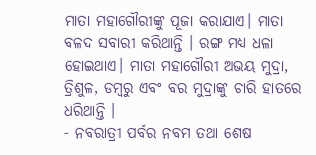ମାତା ମହାଗୌରୀଙ୍କୁ ପୂଜା କରାଯାଏ। ମାତା ବଳଦ ସବାରୀ କରିଥାନ୍ତି । ରଙ୍ଗ ମଧ୍ୟ ଧଳା ହୋଇଥାଏ। ମାତା ମହାଗୌରୀ ଅଭୟ ମୁଦ୍ରା, ତ୍ରିଶୁଳ, ଡମ୍ବରୁ ଏବଂ ବର ମୁଦ୍ରାଙ୍କୁ ଚାରି ହାତରେ ଧରିଥାନ୍ତି ।
- ନବରାତ୍ରୀ ପର୍ବର ନବମ ତଥା ଶେଷ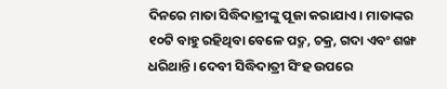ଦିନରେ ମାତା ସିଦ୍ଧିଦାତ୍ରୀଙ୍କୁ ପୂଜା କରାଯାଏ। ମାତାଙ୍କର ୧୦ଟି ବାହୁ ରହିଥିବା ବେଳେ ପଦ୍ମ, ଚକ୍ର, ଗଦା ଏବଂ ଶଙ୍ଖ ଧରିଥାନ୍ତି। ଦେବୀ ସିଦ୍ଧିଦାତ୍ରୀ ସିଂହ ଉପରେ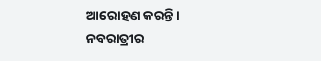ଆରୋହଣ କରନ୍ତି।
ନବରାତ୍ରୀର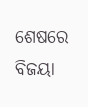ଶେଷରେ ବିଜୟା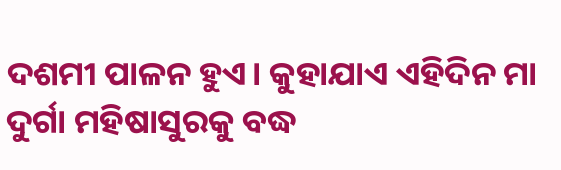ଦଶମୀ ପାଳନ ହୁଏ। କୁହାଯାଏ ଏହିଦିନ ମା ଦୁର୍ଗା ମହିଷାସୁରକୁ ବଦ୍ଧ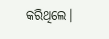କରିଥିଲେ।